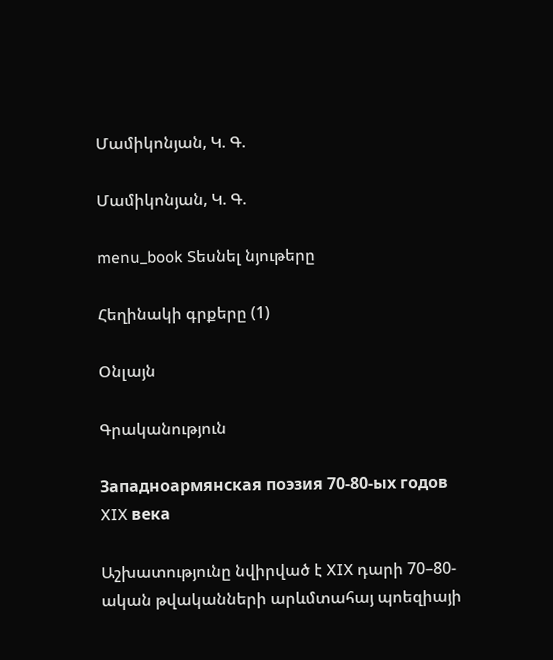Մամիկոնյան, Կ. Գ.

Մամիկոնյան, Կ. Գ.

menu_book Տեսնել նյութերը

Հեղինակի գրքերը (1)

Օնլայն

Գրականություն

Западноармянская поэзия 70-80-ых годов XIX века

Աշխատությունը նվիրված է XIX դարի 70–80-ական թվականների արևմտահայ պոեզիայի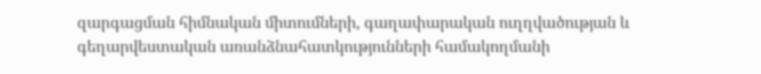զարգացման հիմնական միտումների, գաղափարական ուղղվածության և գեղարվեստական առանձնահատկությունների համակողմանի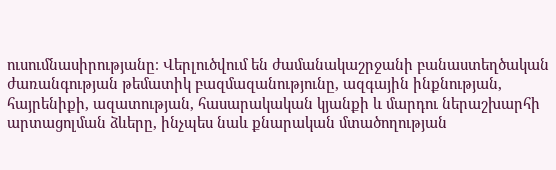ուսումնասիրությանը։ Վերլուծվում են ժամանակաշրջանի բանաստեղծական ժառանգության թեմատիկ բազմազանությունը, ազգային ինքնության, հայրենիքի, ազատության, հասարակական կյանքի և մարդու ներաշխարհի արտացոլման ձևերը, ինչպես նաև քնարական մտածողության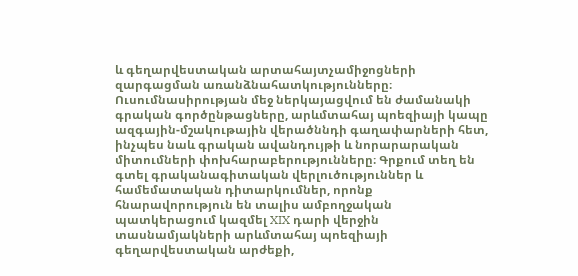և գեղարվեստական արտահայտչամիջոցների զարգացման առանձնահատկությունները։ Ուսումնասիրության մեջ ներկայացվում են ժամանակի գրական գործընթացները, արևմտահայ պոեզիայի կապը ազգային-մշակութային վերածննդի գաղափարների հետ, ինչպես նաև գրական ավանդույթի և նորարարական միտումների փոխհարաբերությունները։ Գրքում տեղ են գտել գրականագիտական վերլուծություններ և համեմատական դիտարկումներ, որոնք հնարավորություն են տալիս ամբողջական պատկերացում կազմել XIX դարի վերջին տասնամյակների արևմտահայ պոեզիայի գեղարվեստական արժեքի,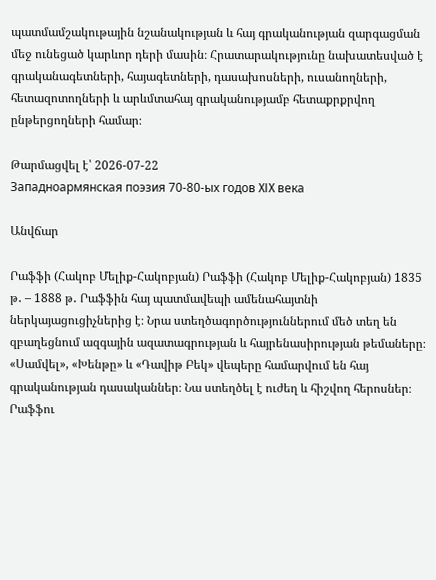պատմամշակութային նշանակության և հայ գրականության զարգացման մեջ ունեցած կարևոր դերի մասին։ Հրատարակությունը նախատեսված է գրականագետների, հայագետների, դասախոսների, ուսանողների, հետազոտողների և արևմտահայ գրականությամբ հետաքրքրվող ընթերցողների համար։

Թարմացվել է՝ 2026-07-22
Западноармянская поэзия 70-80-ых годов XIX века

Անվճար

Րաֆֆի (Հակոբ Մելիք-Հակոբյան) Րաֆֆի (Հակոբ Մելիք-Հակոբյան) 1835 թ․ – 1888 թ․ Րաֆֆին հայ պատմավեպի ամենահայտնի ներկայացուցիչներից է։ Նրա ստեղծագործություններում մեծ տեղ են զբաղեցնում ազգային ազատագրության և հայրենասիրության թեմաները։ «Սամվել», «Խենթը» և «Դավիթ Բեկ» վեպերը համարվում են հայ գրականության դասականներ։ Նա ստեղծել է ուժեղ և հիշվող հերոսներ։ Րաֆֆու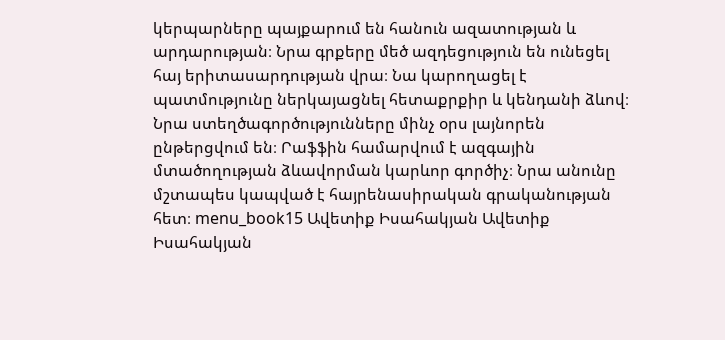կերպարները պայքարում են հանուն ազատության և արդարության։ Նրա գրքերը մեծ ազդեցություն են ունեցել հայ երիտասարդության վրա։ Նա կարողացել է պատմությունը ներկայացնել հետաքրքիր և կենդանի ձևով։ Նրա ստեղծագործությունները մինչ օրս լայնորեն ընթերցվում են։ Րաֆֆին համարվում է ազգային մտածողության ձևավորման կարևոր գործիչ։ Նրա անունը մշտապես կապված է հայրենասիրական գրականության հետ։ menu_book15 Ավետիք Իսահակյան Ավետիք Իսահակյան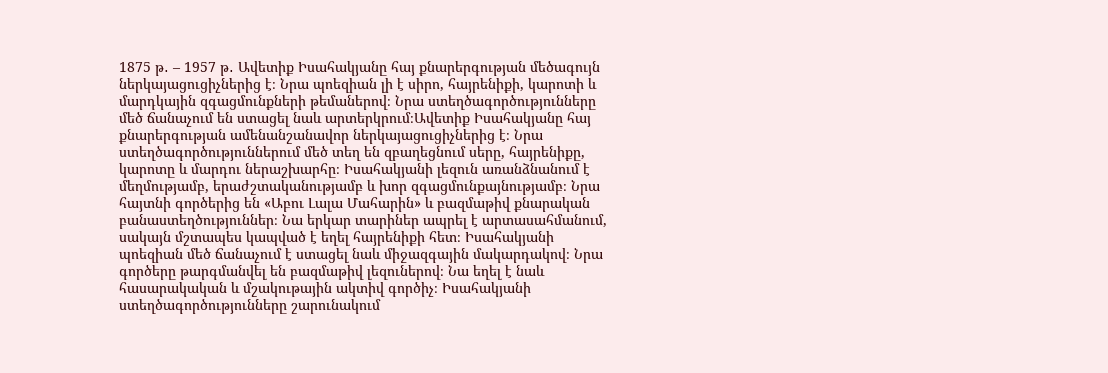1875 թ․ – 1957 թ․ Ավետիք Իսահակյանը հայ քնարերգության մեծագույն ներկայացուցիչներից է։ Նրա պոեզիան լի է սիրո, հայրենիքի, կարոտի և մարդկային զգացմունքների թեմաներով։ Նրա ստեղծագործությունները մեծ ճանաչում են ստացել նաև արտերկրում։Ավետիք Իսահակյանը հայ քնարերգության ամենանշանավոր ներկայացուցիչներից է։ Նրա ստեղծագործություններում մեծ տեղ են զբաղեցնում սերը, հայրենիքը, կարոտը և մարդու ներաշխարհը։ Իսահակյանի լեզուն առանձնանում է մեղմությամբ, երաժշտականությամբ և խոր զգացմունքայնությամբ։ Նրա հայտնի գործերից են «Աբու Լալա Մահարին» և բազմաթիվ քնարական բանաստեղծություններ։ Նա երկար տարիներ ապրել է արտասահմանում, սակայն մշտապես կապված է եղել հայրենիքի հետ։ Իսահակյանի պոեզիան մեծ ճանաչում է ստացել նաև միջազգային մակարդակով։ Նրա գործերը թարգմանվել են բազմաթիվ լեզուներով։ Նա եղել է նաև հասարակական և մշակութային ակտիվ գործիչ։ Իսահակյանի ստեղծագործությունները շարունակում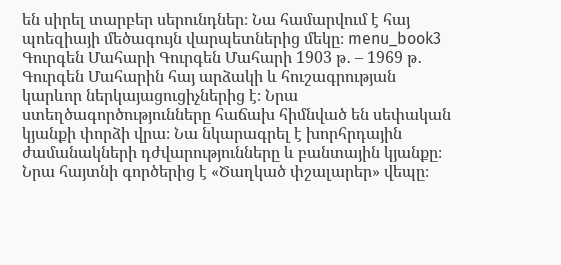են սիրել տարբեր սերունդներ։ Նա համարվում է հայ պոեզիայի մեծագույն վարպետներից մեկը։ menu_book3 Գուրգեն Մահարի Գուրգեն Մահարի 1903 թ․ – 1969 թ․ Գուրգեն Մահարին հայ արձակի և հուշագրության կարևոր ներկայացուցիչներից է։ Նրա ստեղծագործությունները հաճախ հիմնված են սեփական կյանքի փորձի վրա։ Նա նկարագրել է խորհրդային ժամանակների դժվարությունները և բանտային կյանքը։ Նրա հայտնի գործերից է «Ծաղկած փշալարեր» վեպը։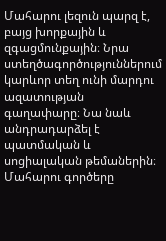Մահարու լեզուն պարզ է, բայց խորքային և զգացմունքային։ Նրա ստեղծագործություններում կարևոր տեղ ունի մարդու ազատության գաղափարը։ Նա նաև անդրադարձել է պատմական և սոցիալական թեմաներին։ Մահարու գործերը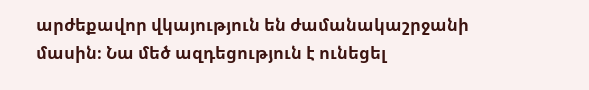արժեքավոր վկայություն են ժամանակաշրջանի մասին։ Նա մեծ ազդեցություն է ունեցել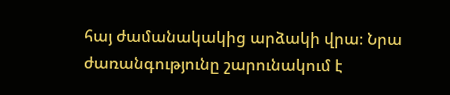հայ ժամանակակից արձակի վրա։ Նրա ժառանգությունը շարունակում է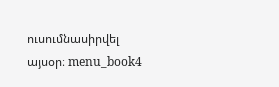ուսումնասիրվել այսօր։ menu_book4